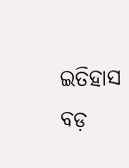ଇତିହାସ ବଡ଼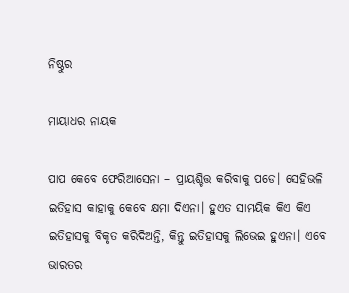ନିଷ୍ଠୁର

ମାୟାଧର ନାୟକ

ପାପ କେବେ ଫେରିଆସେନା – ପ୍ରାୟଶ୍ଚିତ୍ତ କରିବାକୁ ପଡେ। ସେହିଭଳି ଇତିହାସ କାହାକୁ କେବେ କ୍ଷମା ଦିଏନା। ହୁଏତ ସାମୟିକ କିଏ କିଏ ଇତିହାସକୁ ବିକୃତ କରିଦିଅନ୍ତି, କିନ୍ତୁ ଇତିହାସକୁ ଲିଭେଇ ହୁଏନା। ଏବେ ଭାରତର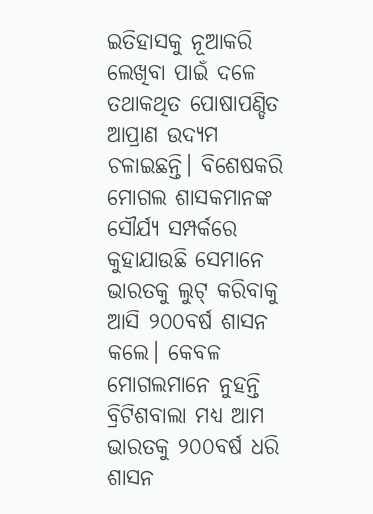ଇତିହାସକୁ ନୂଆକରି ଲେଖିବା ପାଇଁ ଦଳେ ତଥାକଥିତ ପୋଷାପଣ୍ଡିତ ଆପ୍ରାଣ ଉଦ୍ୟମ ଚଳାଇଛନ୍ତି। ବିଶେଷକରି ମୋଗଲ ଶାସକମାନଙ୍କ ସୌର୍ଯ୍ୟ ସମ୍ପର୍କରେ କୁହାଯାଉଛି ସେମାନେ ଭାରତକୁ ଲୁଟ୍‌ କରିବାକୁ ଆସି ୨୦୦ବର୍ଷ ଶାସନ କଲେ। କେବଳ ମୋଗଲମାନେ ନୁହନ୍ତି ବ୍ରିଟିଶବାଲା ମଧ୍ୟ ଆମ ଭାରତକୁ ୨୦୦ବର୍ଷ ଧରି ଶାସନ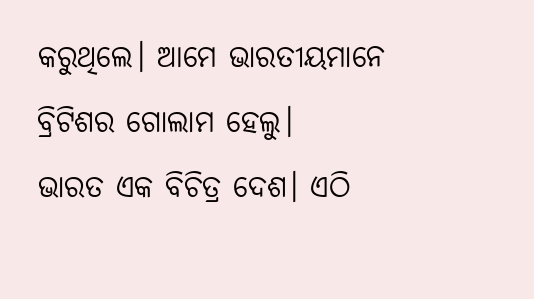କରୁଥିଲେ। ଆମେ ଭାରତୀୟମାନେ ବ୍ରିଟିଶର ଗୋଲାମ ହେଲୁ।
ଭାରତ ଏକ ବିଚିତ୍ର ଦେଶ। ଏଠି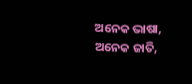ଅନେକ ଭାଷା, ଅନେକ ଜାତି,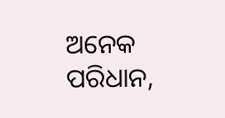ଅନେକ ପରିଧାନ,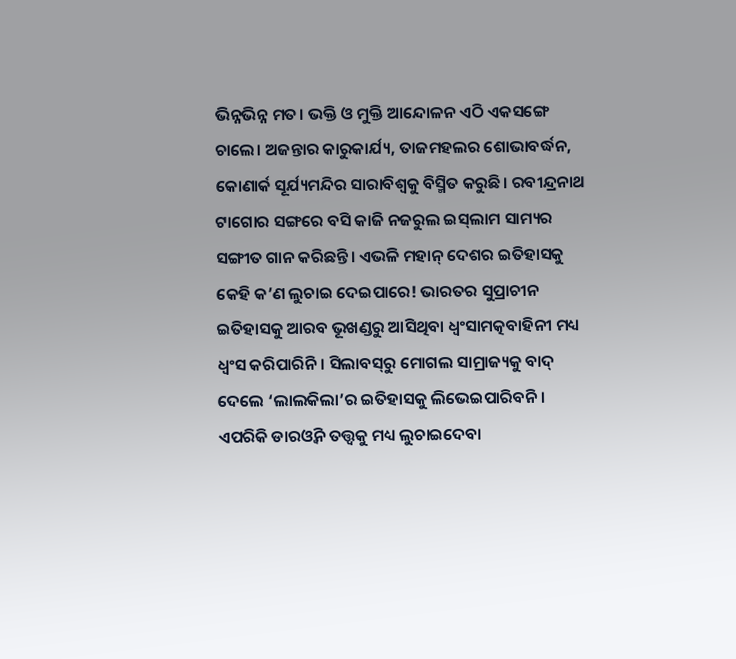ଭିନ୍ନଭିନ୍ନ ମତ। ଭକ୍ତି ଓ ମୁକ୍ତି ଆନ୍ଦୋଳନ ଏଠି ଏକସଙ୍ଗେ ଚାଲେ। ଅଜନ୍ତାର କାରୁକାର୍ଯ୍ୟ, ତାଜମହଲର ଶୋଭାବର୍ଦ୍ଧନ, କୋଣାର୍କ ସୂର୍ଯ୍ୟମନ୍ଦିର ସାରାବିଶ୍ୱକୁ ବିସ୍ମିତ କରୁଛି। ରବୀନ୍ଦ୍ରନାଥ ଟାଗୋର ସଙ୍ଗରେ ବସି କାଜି ନଜରୁଲ ଇସ୍‌ଲାମ ସାମ୍ୟର ସଙ୍ଗୀତ ଗାନ କରିଛନ୍ତି। ଏଭଳି ମହାନ୍‌ ଦେଶର ଇତିହାସକୁ କେହି କ’ଣ ଲୁଚାଇ ଦେଇପାରେ! ଭାରତର ସୁପ୍ରାଚୀନ ଇତିହାସକୁ ଆରବ ଭୂଖଣ୍ଡରୁ ଆସିଥିବା ଧ୍ୱଂସାମତ୍କବାହିନୀ ମଧ୍ୟ ଧ୍ୱଂସ କରିପାରିନି। ସିଲାବସ୍‌ରୁ ମୋଗଲ ସାମ୍ରାଜ୍ୟକୁ ବାଦ୍‌ ଦେଲେ ‘ଲାଲକିଲା’ର ଇତିହାସକୁ ଲିଭେଇପାରିବନି। ଏପରିକି ଡାରଓ୍ବିନ ତତ୍ତ୍ୱକୁ ମଧ୍ୟ ଲୁଚାଇଦେବା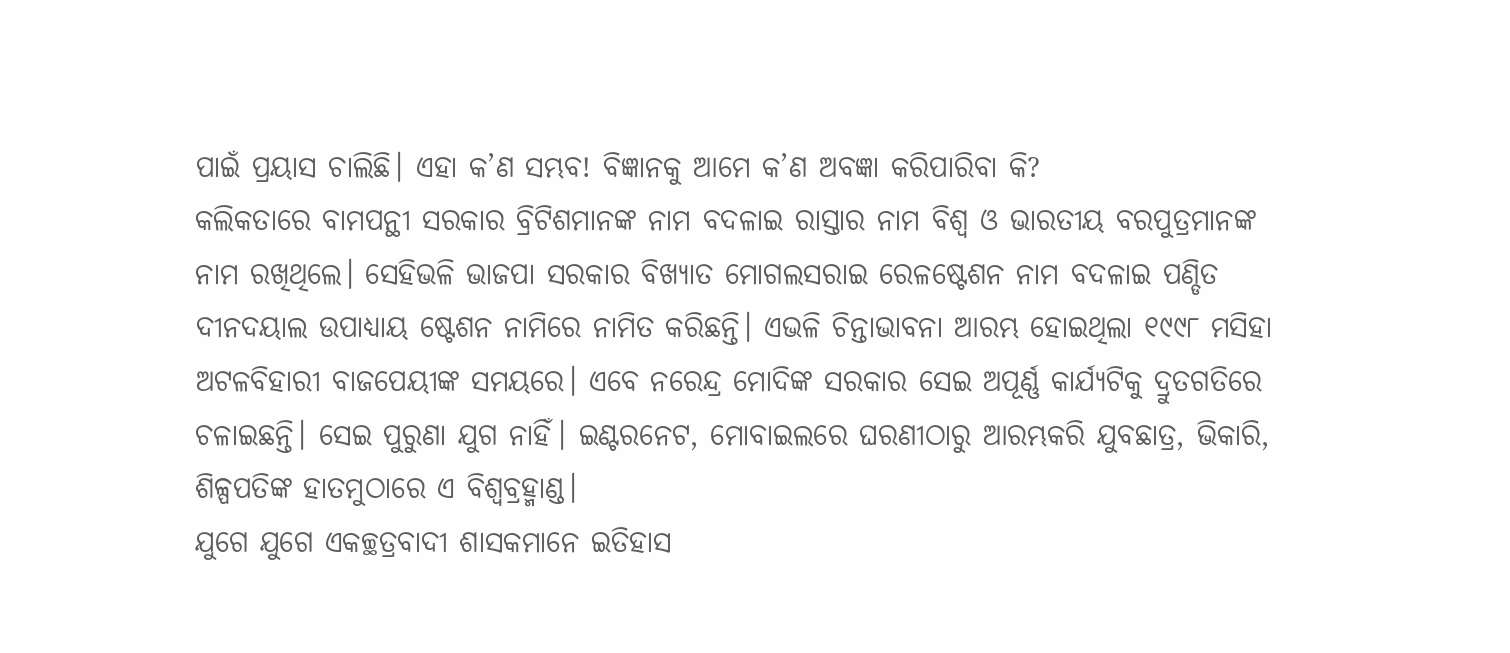ପାଇଁ ପ୍ରୟାସ ଚାଲିଛି। ଏହା କ’ଣ ସମ୍ଭବ! ବିଜ୍ଞାନକୁ ଆମେ କ’ଣ ଅବଜ୍ଞା କରିପାରିବା କି?
କଲିକତାରେ ବାମପନ୍ଥୀ ସରକାର ବ୍ରିଟିଶମାନଙ୍କ ନାମ ବଦଳାଇ ରାସ୍ତାର ନାମ ବିଶ୍ୱ ଓ ଭାରତୀୟ ବରପୁତ୍ରମାନଙ୍କ ନାମ ରଖିଥିଲେ। ସେହିଭଳି ଭାଜପା ସରକାର ବିଖ୍ୟାତ ମୋଗଲସରାଇ ରେଳଷ୍ଟେଶନ ନାମ ବଦଳାଇ ପଣ୍ଡିତ ଦୀନଦୟାଲ ଉପାଧ୍ୟାୟ ଷ୍ଟେଶନ ନାମିରେ ନାମିତ କରିଛନ୍ତି। ଏଭଳି ଚିନ୍ତାଭାବନା ଆରମ୍ଭ ହୋଇଥିଲା ୧୯୯୮ ମସିହା ଅଟଳବିହାରୀ ବାଜପେୟୀଙ୍କ ସମୟରେ। ଏବେ ନରେନ୍ଦ୍ର ମୋଦିଙ୍କ ସରକାର ସେଇ ଅପୂର୍ଣ୍ଣ କାର୍ଯ୍ୟଟିକୁ ଦ୍ରୁତଗତିରେ ଚଳାଇଛନ୍ତି। ସେଇ ପୁରୁଣା ଯୁଗ ନାହିଁ। ଇଣ୍ଟରନେଟ, ମୋବାଇଲରେ ଘରଣୀଠାରୁ ଆରମ୍ଭକରି ଯୁବଛାତ୍ର, ଭିକାରି, ଶିଳ୍ପପତିଙ୍କ ହାତମୁଠାରେ ଏ ବିଶ୍ୱବ୍ରହ୍ମାଣ୍ଡ।
ଯୁଗେ ଯୁଗେ ଏକଚ୍ଛତ୍ରବାଦୀ ଶାସକମାନେ ଇତିହାସ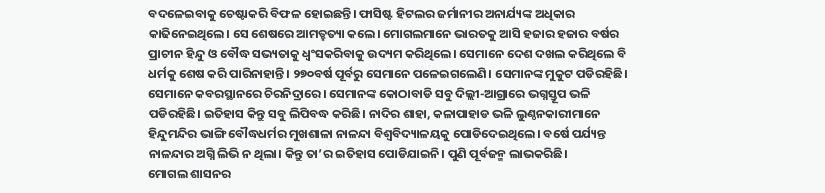ବଦଳେଇବାକୁ ଚେଷ୍ଟାକରି ବିଫଳ ହୋଇଛନ୍ତି। ଫାସିଷ୍ଟ ହିଟଲର ଜର୍ମାନୀର ଅନାର୍ଯ୍ୟଙ୍କ ଅଧିକାର କାଢିନେଇଥିଲେ। ସେ ଶେଷରେ ଆମତ୍ହତ୍ୟା କଲେ। ମୋଗଲମାନେ ଭାରତକୁ ଆସି ହଜାର ହଜାର ବର୍ଷର ପ୍ରାଚୀନ ହିନ୍ଦୁ ଓ ବୌଦ୍ଧ ସଭ୍ୟତାକୁ ଧ୍ୱଂସକରିବାକୁ ଉଦ୍ୟମ କରିଥିଲେ। ସେମାନେ ଦେଶ ଦଖଲ କରିଥିଲେ ବି ଧର୍ମକୁ ଶେଷ କରି ପାରିନାହାନ୍ତି। ୨୭୦ବର୍ଷ ପୂର୍ବରୁ ସେମାନେ ପଳେଇଗଲେଣି। ସେମାନଙ୍କ ମୁକୁଟ ପଡିରହିଛି। ସେମାନେ କବରସ୍ଥାନରେ ଚିରନିଦ୍ରାରେ। ସେମାନଙ୍କ କୋଠାବାଡି ସବୁ ଦିଲ୍ଲୀ-ଆଗ୍ରାରେ ଭଗ୍ନସ୍ତୂପ ଭଳି ପଡିରହିଛି। ଇତିହାସ କିନ୍ତୁ ସବୁ ଲିପିବଦ୍ଧ କରିଛି। ନାଦିର ଶାହା, କଳାପାହାଡ ଭଳି ଲୁଣ୍ଠନକାରୀମାନେ ହିନ୍ଦୁମନ୍ଦିର ଭାଙ୍ଗି ବୌଦ୍ଧଧର୍ମର ମୁଖଶାଳା ନାଳନ୍ଦା ବିଶ୍ୱବିଦ୍ୟାଳୟକୁ ପୋଡିଦେଇଥିଲେ। ବର୍ଷେ ପର୍ଯ୍ୟନ୍ତ ନାଳନ୍ଦାର ଅଗ୍ନି ଲିଭି ନ ଥିଲା। କିନ୍ତୁ ତା’ର ଇତିହାସ ପୋଡିଯାଇନି। ପୁଣି ପୂର୍ବଜନ୍ମ ଲାଭକରିଛି।
ମୋଗଲ ଶାସନର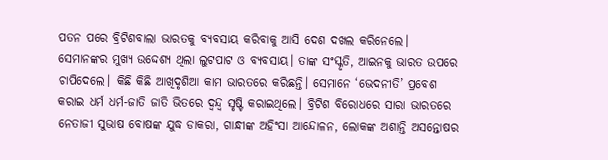ପତନ ପରେ ବ୍ରିଟିଶବାଲା ଭାରତକୁ ବ୍ୟବସାୟ କରିବାକୁ ଆସି ଦେଶ ଦଖଲ କରିନେଲେ। ସେମାନଙ୍କର ମୁଖ୍ୟ ଉଦ୍ଦେଶ୍ୟ ଥିଲା ଲୁଟପାଟ ଓ ବ୍ୟବସାୟ। ତାଙ୍କ ସଂସ୍କୃତି, ଆଇନକୁ ଭାରତ ଉପରେ ଚାପିଦେଲେ। କିଛି କିଛି ଆଖିଦୃଶିଆ କାମ ଭାରତରେ କରିଛନ୍ତି। ସେମାନେ ‘ଭେଦନୀତି’ ପ୍ରବେଶ କରାଇ ଧର୍ମ ଧର୍ମ-ଜାତି ଜାତି ଭିତରେ ଦ୍ୱନ୍ଦ୍ୱ ସୃଷ୍ଟି କରାଇଥିଲେ। ବ୍ରିଟିଶ ବିରୋଧରେ ସାରା ଭାରତରେ ନେତାଜୀ ସୁଭାଷ ବୋଷଙ୍କ ଯୁଦ୍ଧ ଡାକରା, ଗାନ୍ଧୀଙ୍କ ଅହିଂସା ଆନ୍ଦୋଳନ, ଲୋକଙ୍କ ଅଶାନ୍ତି ଅସନ୍ତୋଷର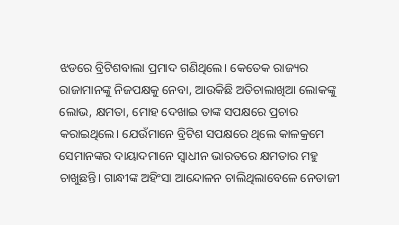ଝଡରେ ବ୍ରିଟିଶବାଲା ପ୍ରମାଦ ଗଣିଥିଲେ। କେତେକ ରାଜ୍ୟର ରାଜାମାନଙ୍କୁ ନିଜପକ୍ଷକୁ ନେବା, ଆଉକିଛି ଅତିଚାଲାଖିଆ ଲୋକଙ୍କୁ ଲୋଭ, କ୍ଷମତା, ମୋହ ଦେଖାଇ ତାଙ୍କ ସପକ୍ଷରେ ପ୍ରଚାର କରାଇଥିଲେ। ଯେଉଁମାନେ ବ୍ରିଟିଶ ସପକ୍ଷରେ ଥିଲେ କାଳକ୍ରମେ ସେମାନଙ୍କର ଦାୟାଦମାନେ ସ୍ବାଧୀନ ଭାରତରେ କ୍ଷମତାର ମହୁ ଚାଖୁଛନ୍ତି। ଗାନ୍ଧୀଙ୍କ ଅହିଂସା ଆନ୍ଦୋଳନ ଚାଲିଥିଲାବେଳେ ନେତାଜୀ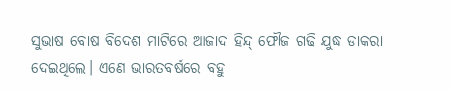ସୁଭାଷ ବୋଷ ବିଦେଶ ମାଟିରେ ଆଜାଦ ହିନ୍ଦ୍‌ ଫୌଜ ଗଢି ଯୁଦ୍ଧ ଡାକରା ଦେଇଥିଲେ। ଏଣେ ଭାରତବର୍ଷରେ ବହୁ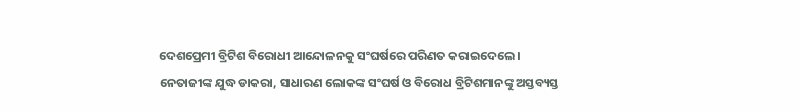ଦେଶପ୍ରେମୀ ବ୍ରିଟିଶ ବିରୋଧୀ ଆନ୍ଦୋଳନକୁ ସଂଘର୍ଷରେ ପରିଣତ କରାଇଦେଲେ। ନେତାଜୀଙ୍କ ଯୁଦ୍ଧ ଡାକରା, ସାଧାରଣ ଲୋକଙ୍କ ସଂଘର୍ଷ ଓ ବିରୋଧ ବ୍ରିଟିଶମାନଙ୍କୁ ଅସ୍ତବ୍ୟସ୍ତ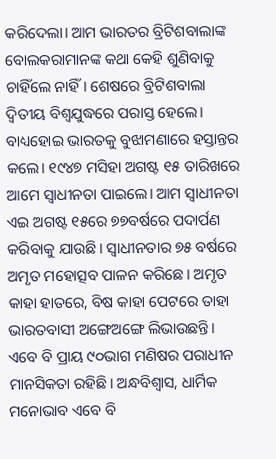କରିଦେଲା। ଆମ ଭାରତର ବ୍ରିଟିଶବାଲାଙ୍କ ବୋଲକରାମାନଙ୍କ କଥା କେହି ଶୁଣିବାକୁ ଚାହିଁଲେ ନାହିଁ। ଶେଷରେ ବ୍ରିଟିଶବାଲା ଦ୍ୱିତୀୟ ବିଶ୍ୱଯୁଦ୍ଧରେ ପରାସ୍ତ ହେଲେ। ବାଧ୍ୟହୋଇ ଭାରତକୁ ବୁଝାମଣାରେ ହସ୍ତାନ୍ତର କଲେ। ୧୯୪୭ ମସିହା ଅଗଷ୍ଟ ୧୫ ତାରିଖରେ ଆମେ ସ୍ବାଧୀନତା ପାଇଲେ। ଆମ ସ୍ବାଧୀନତା ଏଇ ଅଗଷ୍ଟ ୧୫ରେ ୭୭ବର୍ଷରେ ପଦାର୍ପଣ କରିବାକୁ ଯାଉଛି। ସ୍ବାଧୀନତାର ୭୫ ବର୍ଷରେ ଅମୃତ ମହୋତ୍ସବ ପାଳନ କରିଛେ। ଅମୃତ କାହା ହାତରେ, ବିଷ କାହା ପେଟରେ ତାହା ଭାରତବାସୀ ଅଙ୍ଗେଅଙ୍ଗେ ଲିଭାଉଛନ୍ତି। ଏବେ ବି ପ୍ରାୟ ୯୦ଭାଗ ମଣିଷର ପରାଧୀନ ମାନସିକତା ରହିଛି। ଅନ୍ଧବିଶ୍ୱାସ, ଧାର୍ମିକ ମନୋଭାବ ଏବେ ବି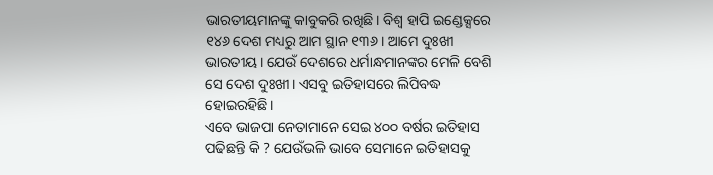ଭାରତୀୟମାନଙ୍କୁ କାବୁକରି ରଖିଛି। ବିଶ୍ୱ ହାପି ଇଣ୍ଡେକ୍ସରେ ୧୪୬ ଦେଶ ମଧ୍ୟରୁ ଆମ ସ୍ଥାନ ୧୩୬। ଆମେ ଦୁଃଖୀ ଭାରତୀୟ। ଯେଉଁ ଦେଶରେ ଧର୍ମାନ୍ଧମାନଙ୍କର ମେଳି ବେଶି ସେ ଦେଶ ଦୁଃଖୀ। ଏସବୁ ଇତିହାସରେ ଲିପିବଦ୍ଧ ହୋଇରହିଛି।
ଏବେ ଭାଜପା ନେତାମାନେ ସେଇ ୪୦୦ ବର୍ଷର ଇତିହାସ ପଢିଛନ୍ତି କି ? ଯେଉଁଭଳି ଭାବେ ସେମାନେ ଇତିହାସକୁ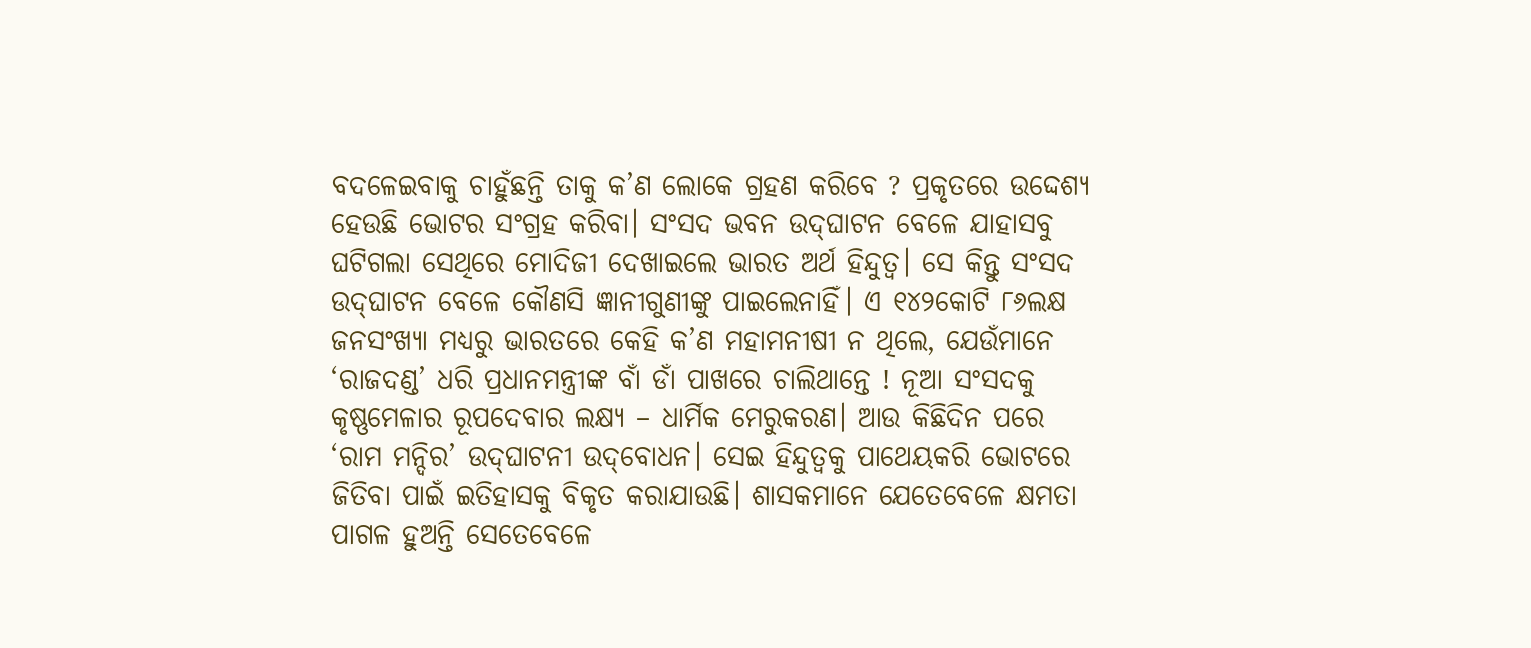ବଦଳେଇବାକୁ ଚାହୁଁଛନ୍ତି ତାକୁ କ’ଣ ଲୋକେ ଗ୍ରହଣ କରିବେ ? ପ୍ରକୃତରେ ଉଦ୍ଦେଶ୍ୟ ହେଉଛି ଭୋଟର ସଂଗ୍ରହ କରିବା। ସଂସଦ ଭବନ ଉଦ୍‌ଘାଟନ ବେଳେ ଯାହାସବୁ ଘଟିଗଲା ସେଥିରେ ମୋଦିଜୀ ଦେଖାଇଲେ ଭାରତ ଅର୍ଥ ହିନ୍ଦୁତ୍ୱ। ସେ କିନ୍ତୁ ସଂସଦ ଉଦ୍‌ଘାଟନ ବେଳେ କୌଣସି ଜ୍ଞାନୀଗୁଣୀଙ୍କୁ ପାଇଲେନାହିଁ। ଏ ୧୪୨କୋଟି ୮୬ଲକ୍ଷ ଜନସଂଖ୍ୟା ମଧ୍ୟରୁ ଭାରତରେ କେହି କ’ଣ ମହାମନୀଷୀ ନ ଥିଲେ, ଯେଉଁମାନେ ‘ରାଜଦଣ୍ଡ’ ଧରି ପ୍ରଧାନମନ୍ତ୍ରୀଙ୍କ ବାଁ ଡାଁ ପାଖରେ ଚାଲିଥାନ୍ତେ ! ନୂଆ ସଂସଦକୁ କୃଷ୍ଣମେଳାର ରୂପଦେବାର ଲକ୍ଷ୍ୟ – ଧାର୍ମିକ ମେରୁକରଣ। ଆଉ କିଛିଦିନ ପରେ ‘ରାମ ମନ୍ଦିର’ ଉଦ୍‌ଘାଟନୀ ଉଦ୍‌ବୋଧନ। ସେଇ ହିନ୍ଦୁତ୍ୱକୁ ପାଥେୟକରି ଭୋଟରେ ଜିତିବା ପାଇଁ ଇତିହାସକୁ ବିକୃତ କରାଯାଉଛି। ଶାସକମାନେ ଯେତେବେଳେ କ୍ଷମତା ପାଗଳ ହୁଅନ୍ତି ସେତେବେଳେ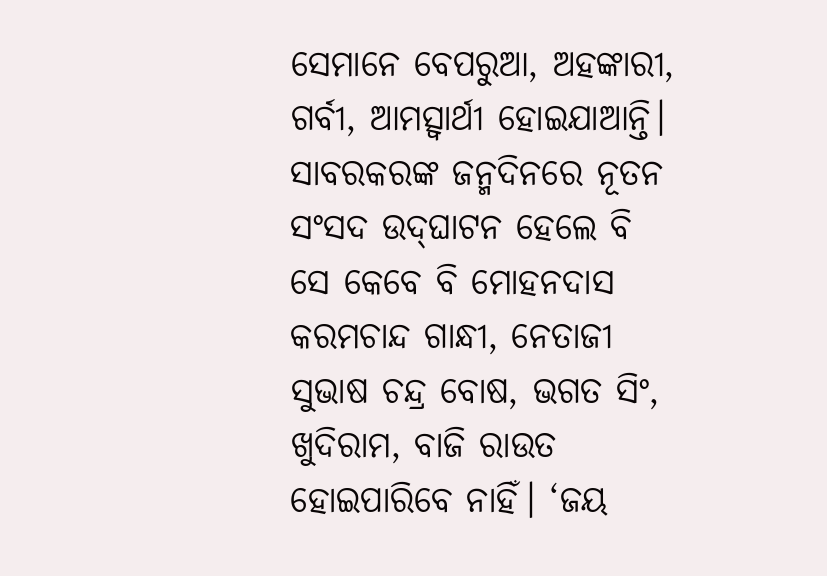ସେମାନେ ବେପରୁଆ, ଅହଙ୍କାରୀ, ଗର୍ବୀ, ଆମତ୍ସ୍ବାର୍ଥୀ ହୋଇଯାଆନ୍ତି। ସାବରକରଙ୍କ ଜନ୍ମଦିନରେ ନୂତନ ସଂସଦ ଉଦ୍‌ଘାଟନ ହେଲେ ବି ସେ କେବେ ବି ମୋହନଦାସ କରମଚାନ୍ଦ ଗାନ୍ଧୀ, ନେତାଜୀ ସୁଭାଷ ଚନ୍ଦ୍ର ବୋଷ, ଭଗତ ସିଂ, ଖୁଦିରାମ, ବାଜି ରାଉତ ହୋଇପାରିବେ ନାହିଁ। ‘ଜୟ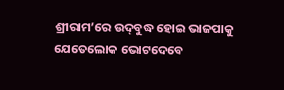ଶ୍ରୀରାମ’ରେ ଉଦ୍‌ବୁଦ୍ଧ ହୋଇ ଭାଜପାକୁ ଯେତେଲୋକ ଭୋଟଦେବେ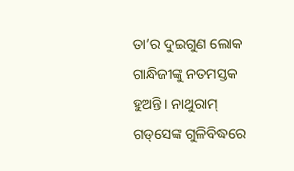ତା’ର ଦୁଇଗୁଣ ଲୋକ ଗାନ୍ଧିଜୀଙ୍କୁ ନତମସ୍ତକ ହୁଅନ୍ତି। ନାଥୁରାମ୍‌ ଗଡ୍‌ସେଙ୍କ ଗୁଳିବିଦ୍ଧରେ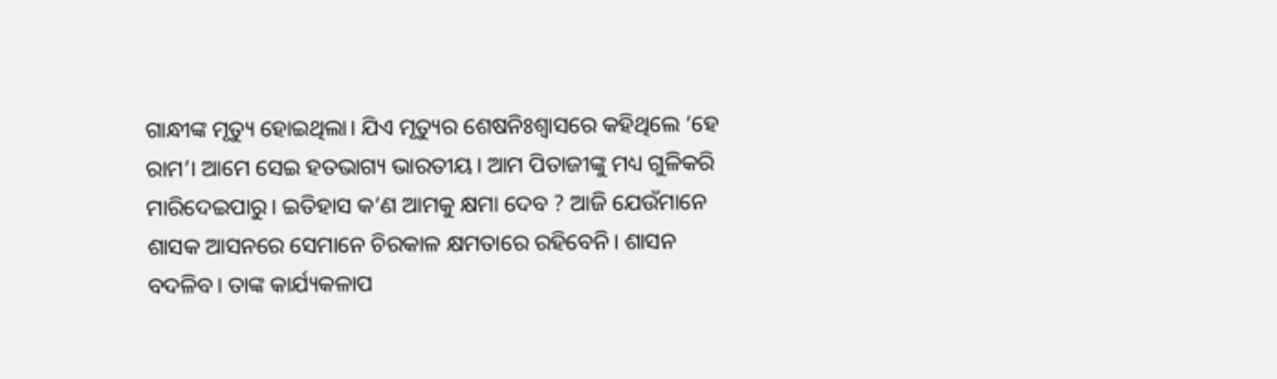ଗାନ୍ଧୀଙ୍କ ମୃତ୍ୟୁ ହୋଇଥିଲା। ଯିଏ ମୃତ୍ୟୁର ଶେଷନିଃଶ୍ୱାସରେ କହିଥିଲେ ‘ହେ ରାମ’। ଆମେ ସେଇ ହତଭାଗ୍ୟ ଭାରତୀୟ। ଆମ ପିତାଜୀଙ୍କୁ ମଧ୍ୟ ଗୁଳିକରି ମାରିଦେଇପାରୁ। ଇତିହାସ କ’ଣ ଆମକୁ କ୍ଷମା ଦେବ ? ଆଜି ଯେଉଁମାନେ ଶାସକ ଆସନରେ ସେମାନେ ଚିରକାଳ କ୍ଷମତାରେ ରହିବେନି। ଶାସନ ବଦଳିବ। ତାଙ୍କ କାର୍ଯ୍ୟକଳାପ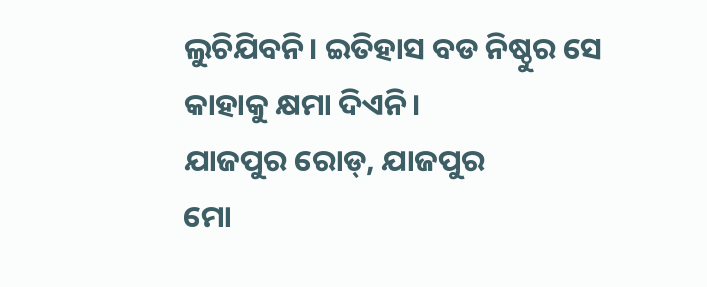ଲୁଚିଯିବନି। ଇତିହାସ ବଡ ନିଷ୍ଠୁର ସେ କାହାକୁ କ୍ଷମା ଦିଏନି।
ଯାଜପୁର ରୋଡ୍‌, ଯାଜପୁର
ମୋ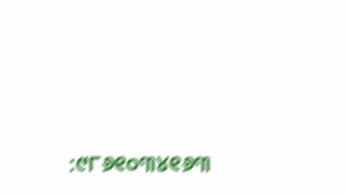:୯୮୬୧୦୩୪୧୬୩